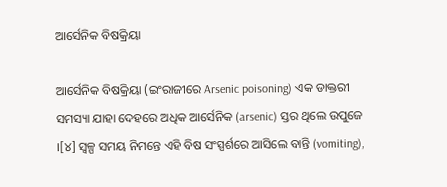ଆର୍ସେନିକ ବିଷକ୍ରିୟା

ଆର୍ସେନିକ ବିଷକ୍ରିୟା (ଇଂରାଜୀରେ Arsenic poisoning) ଏକ ଡାକ୍ତରୀ ସମସ୍ୟା ଯାହା ଦେହରେ ଅଧିକ ଆର୍ସେନିକ (arsenic) ସ୍ତର ଥିଲେ ଉପୁଜେ ।[୪] ସ୍ୱଳ୍ପ ସମୟ ନିମନ୍ତେ ଏହି ବିଷ ସଂସ୍ପର୍ଶରେ ଆସିଲେ ବାନ୍ତି (vomiting),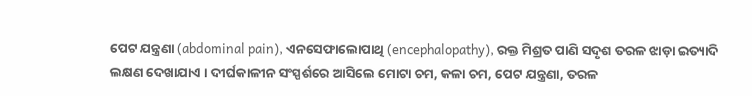ପେଟ ଯନ୍ତ୍ରଣା (abdominal pain), ଏନ‌ସେଫାଲୋପାଥି (encephalopathy), ରକ୍ତ ମିଶ୍ରତ ପାଣି ସଦୃଶ ତରଳ ଝାଡ଼ା ଇତ୍ୟାଦି ଲକ୍ଷଣ ଦେଖାଯାଏ । ଦୀର୍ଘକାଳୀନ ସଂସ୍ପର୍ଶରେ ଆସିଲେ ମୋଟା ଚମ, କଳା ଚମ, ପେଟ ଯନ୍ତ୍ରଣା, ତରଳ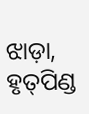ଝାଡ଼ା, ହୃତ୍‌ପିଣ୍ଡ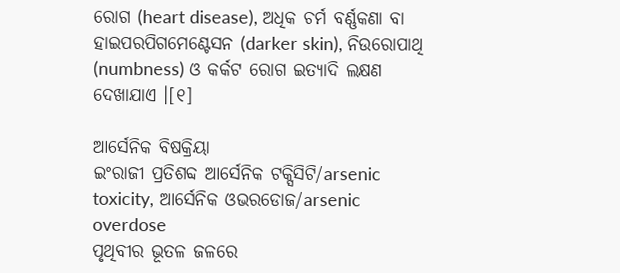ରୋଗ (heart disease), ଅଧିକ ଚର୍ମ ବର୍ଣ୍ଣକଣା ବା ହାଇପରପିଗମେଣ୍ଟେସନ (darker skin), ନିଉରୋପାଥି (numbness) ଓ କର୍କଟ ରୋଗ ଇତ୍ୟାଦି ଲକ୍ଷଣ ଦେଖାଯାଏ ।[୧]

ଆର୍ସେନିକ ବିଷକ୍ରିୟା
ଇଂରାଜୀ ପ୍ରତିଶବ୍ଦ ଆର୍ସେନିକ ଟକ୍ସିସିଟି/arsenic toxicity, ଆର୍ସେନିକ ଓଭରଡୋଜ/arsenic overdose
ପୃଥିବୀର ଭୂତଳ ଜଳରେ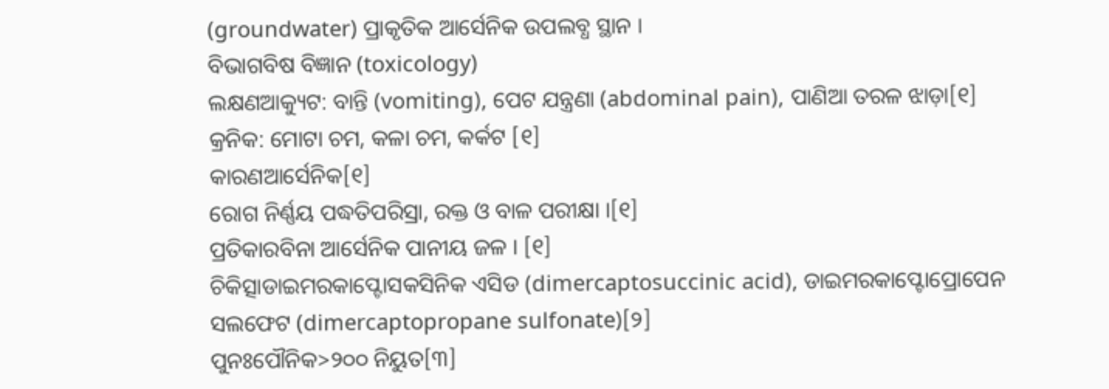(groundwater) ପ୍ରାକୃତିକ ଆର୍ସେନିକ ଉପଲବ୍ଧ ସ୍ଥାନ ।
ବିଭାଗବିଷ ବିଜ୍ଞାନ (toxicology)
ଲକ୍ଷଣଆକ୍ୟୁଟ: ବାନ୍ତି (vomiting), ପେଟ ଯନ୍ତ୍ରଣା (abdominal pain), ପାଣିଆ ତରଳ ଝାଡ଼ା[୧]
କ୍ରନିକ: ମୋଟା ଚମ, କଳା ଚମ, କର୍କଟ [୧]
କାରଣଆର୍ସେନିକ[୧]
ରୋଗ ନିର୍ଣ୍ଣୟ ପଦ୍ଧତିପରିସ୍ରା, ରକ୍ତ ଓ ବାଳ ପରୀକ୍ଷା ।[୧]
ପ୍ରତିକାରବିନା ଆର୍ସେନିକ ପାନୀୟ ଜଳ । [୧]
ଚିକିତ୍ସାଡାଇମରକାପ୍ଟୋସକସିନିକ ଏସିଡ (dimercaptosuccinic acid), ଡାଇମରକାପ୍ଟୋପ୍ରୋପେନ ସଲଫେଟ (dimercaptopropane sulfonate)[୨]
ପୁନଃପୌନିକ>୨୦୦ ନିୟୁତ[୩]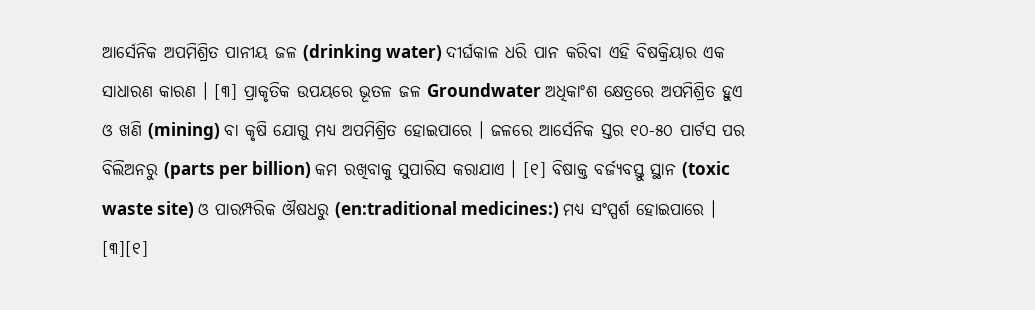ଆର୍ସେନିକ ଅପମିଶ୍ରିତ ପାନୀୟ ଜଳ (drinking water) ଦୀର୍ଘକାଳ ଧରି ପାନ କରିବା ଏହି ବିଷକ୍ରିୟାର ଏକ ସାଧାରଣ କାରଣ । [୩] ପ୍ରାକୃତିକ ଉପୟରେ ଭୂତଳ ଜଳ Groundwater ଅଧିକାଂଶ କ୍ଷେତ୍ରରେ ଅପମିଶ୍ରିତ ହୁଏ ଓ ଖଣି (mining) ବା କୃଷି ଯୋଗୁ ମଧ୍ୟ ଅପମିଶ୍ରିତ ହୋଇପାରେ । ଜଳରେ ଆର୍ସେନିକ ସ୍ତର ୧୦-୫୦ ପାର୍ଟସ ପର ବିଲିଅନରୁ (parts per billion) କମ ରଖିବାକୁ ସୁପାରିସ କରାଯାଏ । [୧] ବିଷାକ୍ତ ବର୍ଜ୍ୟବସ୍ତୁ ସ୍ଥାନ (toxic waste site) ଓ ପାରମ୍ପରିକ ଔଷଧରୁ (en:traditional medicines:) ମଧ୍ୟ ସଂସ୍ପର୍ଶ ହୋଇପାରେ । [୩][୧]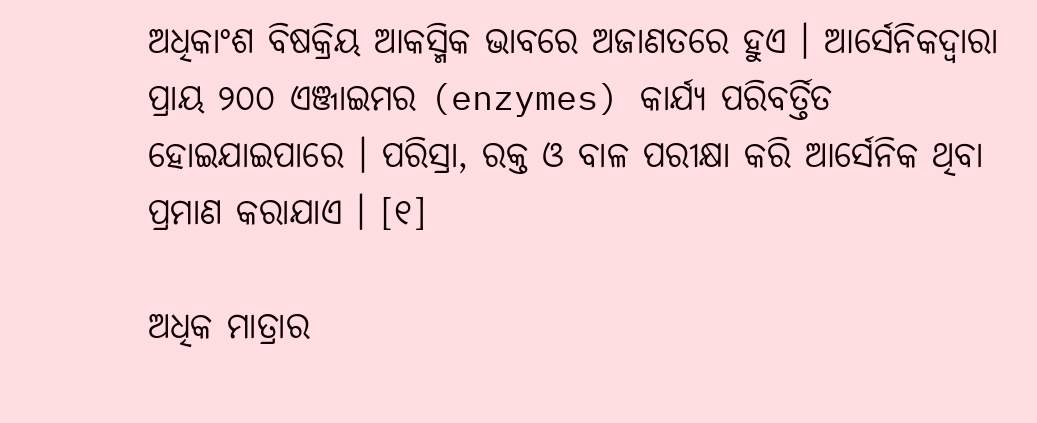ଅଧିକାଂଶ ବିଷକ୍ରିୟ ଆକସ୍ମିକ ଭାବରେ ଅଜାଣତରେ ହୁଏ । ଆର୍ସେନିକଦ୍ୱାରା ପ୍ରାୟ ୨୦୦ ଏଞ୍ଜାଇମର (enzymes) କାର୍ଯ୍ୟ ପରିବର୍ତ୍ତିତ ହୋଇଯାଇପାରେ । ପରିସ୍ରା, ରକ୍ତ ଓ ବାଳ ପରୀକ୍ଷା କରି ଆର୍ସେନିକ ଥିବା ପ୍ରମାଣ କରାଯାଏ । [୧]

ଅଧିକ ମାତ୍ରାର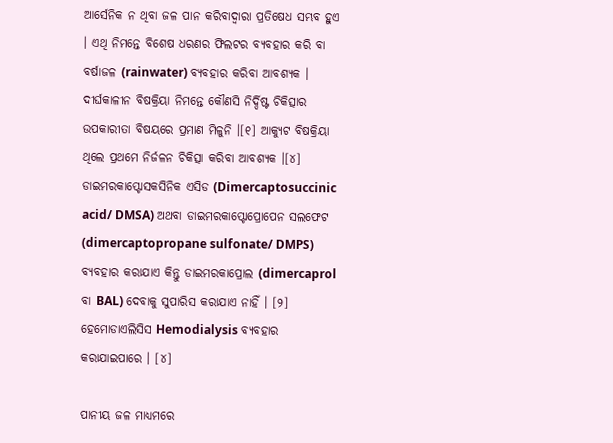ଆର୍ସେନିକ ନ ଥିବା ଜଳ ପାନ କରିବାଦ୍ୱାରା ପ୍ରତିଷେଧ ସମ୍ଭବ ହୁଏ । ଏଥି ନିମନ୍ତେ ବିଶେଷ ଧରଣର ଫିଲଟର ବ୍ୟବ‌ହାର କରି ବା ବର୍ଷାଜଳ (rainwater) ବ୍ୟବ‌ହାର କରିବା ଆବଶ୍ୟକ । ଦୀର୍ଘକାଳୀନ ବିଷକ୍ରିୟା ନିମନ୍ତେ କୌଣସି ନିର୍ଦ୍ଦିଷ୍ଟ ଚିକିତ୍ସାର ଉପକାରୀତା ବିଷୟରେ ପ୍ରମାଣ ମିଳୁନି ।[୧] ଆକ୍ୟୁଟ ବିଷକ୍ରିୟା ଥିଲେ ପ୍ରଥମେ ନିର୍ଜଳନ ଚିକିତ୍ସା କରିବା ଆବଶ୍ୟକ ।[୪] ଡାଇମରକାପ୍ଟୋସକସିନିକ ଏସିଡ (Dimercaptosuccinic acid/ DMSA) ଅଥବା ଡାଇମରକାପ୍ଟୋପ୍ରୋପେନ ସଲଫେଟ (dimercaptopropane sulfonate/ DMPS) ବ୍ୟବ‌ହାର କରାଯାଏ କିନ୍ତୁ ଡାଇମରକାପ୍ରୋଲ (dimercaprol ବା BAL) ଦେବାକୁ ସୁପାରିସ କରାଯାଏ ନାହିଁ । [୨] ହେମୋଡାଏଲିସିସ Hemodialysis ବ୍ୟବ‌ହାର କରାଯାଇପାରେ । [୪]

ପାନୀୟ ଜଳ ମାଧ୍ୟମରେ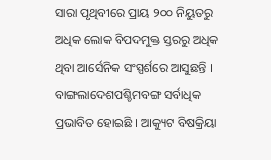ସାରା ପୃଥିବୀରେ ପ୍ରାୟ ୨୦୦ ନିୟୁତରୁ ଅଧିକ ଲୋକ ବିପଦମୁକ୍ତ ସ୍ତରରୁ ଅଧିକ ଥିବା ଆର୍ସେନିକ ସଂସ୍ପର୍ଶରେ ଆସୁଛନ୍ତି । ବାଙ୍ଗଲାଦେଶପଶ୍ଚିମ‌ବଙ୍ଗ ସର୍ବାଧିକ ପ୍ରଭାବିତ ହୋଇଛି । ଆକ୍ୟୁଟ ବିଷକ୍ରିୟା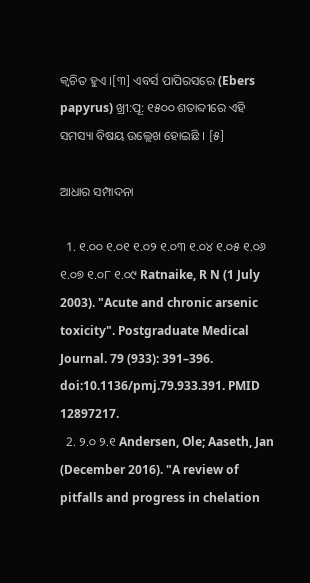କ୍ୱଚିତ ହୁଏ ।[୩] ଏବର୍ସ ପାପିରସରେ (Ebers papyrus) ଖ୍ରୀ:ପୂ: ୧୫୦୦ ଶତାବ୍ଦୀରେ ଏହି ସମସ୍ୟା ବିଷୟ ଉଲ୍ଲେଖ ହୋଇଛି । [୫]

ଆଧାର ସମ୍ପାଦନା

  1. ୧.୦୦ ୧.୦୧ ୧.୦୨ ୧.୦୩ ୧.୦୪ ୧.୦୫ ୧.୦୬ ୧.୦୭ ୧.୦୮ ୧.୦୯ Ratnaike, R N (1 July 2003). "Acute and chronic arsenic toxicity". Postgraduate Medical Journal. 79 (933): 391–396. doi:10.1136/pmj.79.933.391. PMID 12897217.
  2. ୨.୦ ୨.୧ Andersen, Ole; Aaseth, Jan (December 2016). "A review of pitfalls and progress in chelation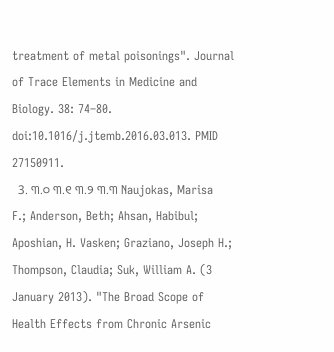treatment of metal poisonings". Journal of Trace Elements in Medicine and Biology. 38: 74–80. doi:10.1016/j.jtemb.2016.03.013. PMID 27150911.
  3. ୩.୦ ୩.୧ ୩.୨ ୩.୩ Naujokas, Marisa F.; Anderson, Beth; Ahsan, Habibul; Aposhian, H. Vasken; Graziano, Joseph H.; Thompson, Claudia; Suk, William A. (3 January 2013). "The Broad Scope of Health Effects from Chronic Arsenic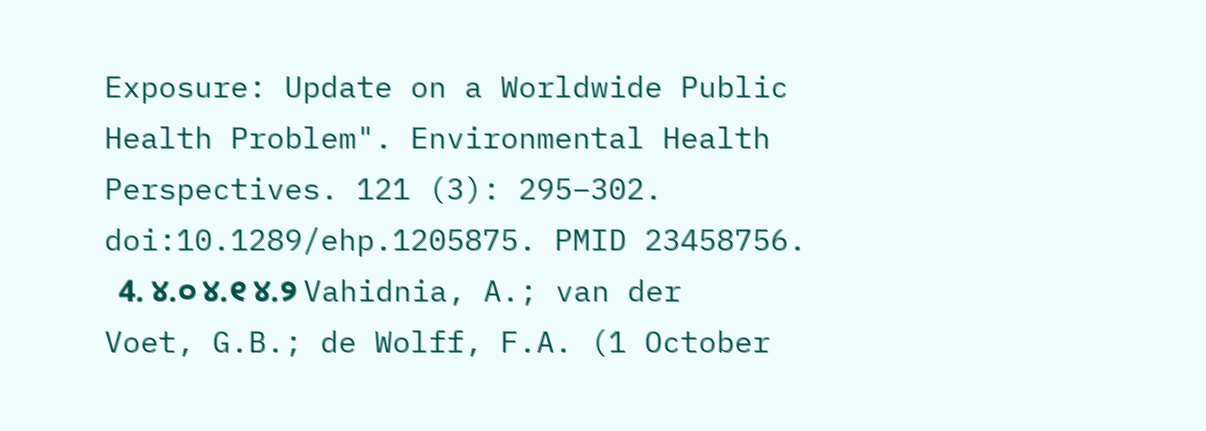Exposure: Update on a Worldwide Public Health Problem". Environmental Health Perspectives. 121 (3): 295–302. doi:10.1289/ehp.1205875. PMID 23458756.
  4. ୪.୦ ୪.୧ ୪.୨ Vahidnia, A.; van der Voet, G.B.; de Wolff, F.A. (1 October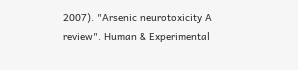2007). "Arsenic neurotoxicity A review". Human & Experimental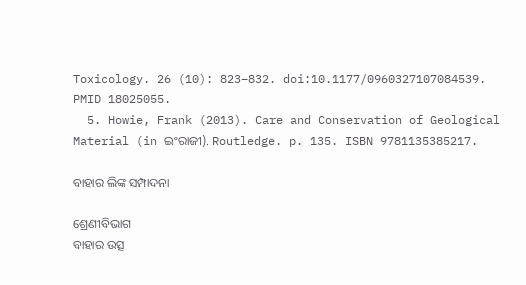Toxicology. 26 (10): 823–832. doi:10.1177/0960327107084539. PMID 18025055.
  5. Howie, Frank (2013). Care and Conservation of Geological Material (in ଇଂରାଜୀ). Routledge. p. 135. ISBN 9781135385217.

ବାହାର ଲିଙ୍କ ସମ୍ପାଦନା

ଶ୍ରେଣୀବିଭାଗ
ବାହାର ଉତ୍ସ